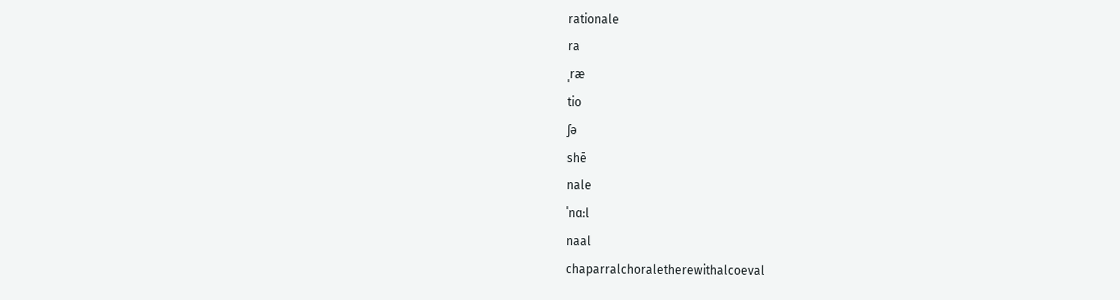rationale
ra
ˌræ
tio
ʃə
shē
nale
ˈnɑ:l
naal
chaparralchoraletherewithalcoeval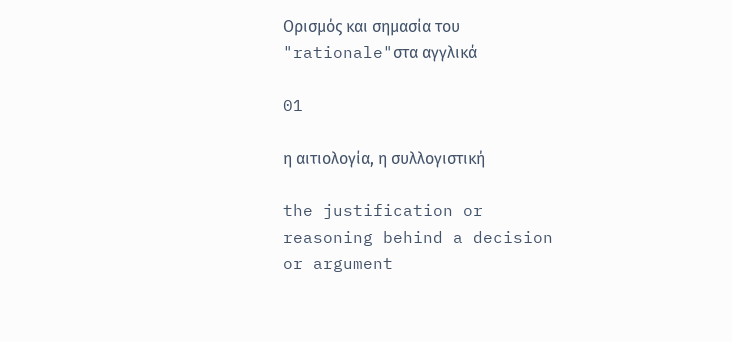Ορισμός και σημασία του "rationale"στα αγγλικά

01

η αιτιολογία, η συλλογιστική

the justification or reasoning behind a decision or argument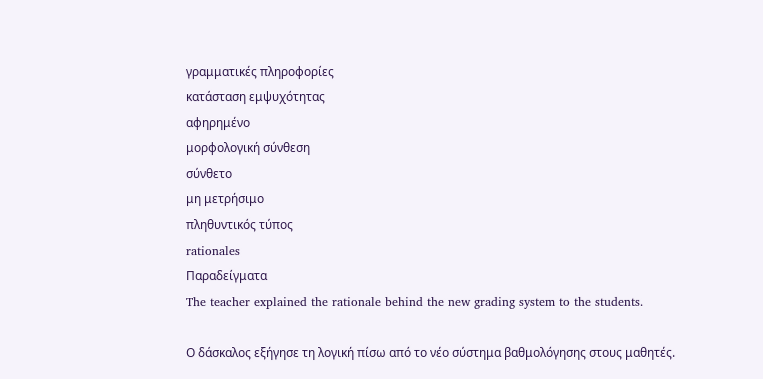γραμματικές πληροφορίες
κατάσταση εμψυχότητας
αφηρημένο
μορφολογική σύνθεση
σύνθετο
μη μετρήσιμο
πληθυντικός τύπος
rationales
Παραδείγματα
The teacher explained the rationale behind the new grading system to the students.

Ο δάσκαλος εξήγησε τη λογική πίσω από το νέο σύστημα βαθμολόγησης στους μαθητές.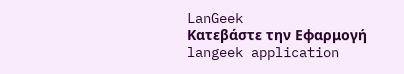LanGeek
Κατεβάστε την Εφαρμογή
langeek application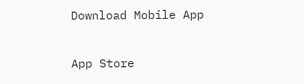Download Mobile App

App Store